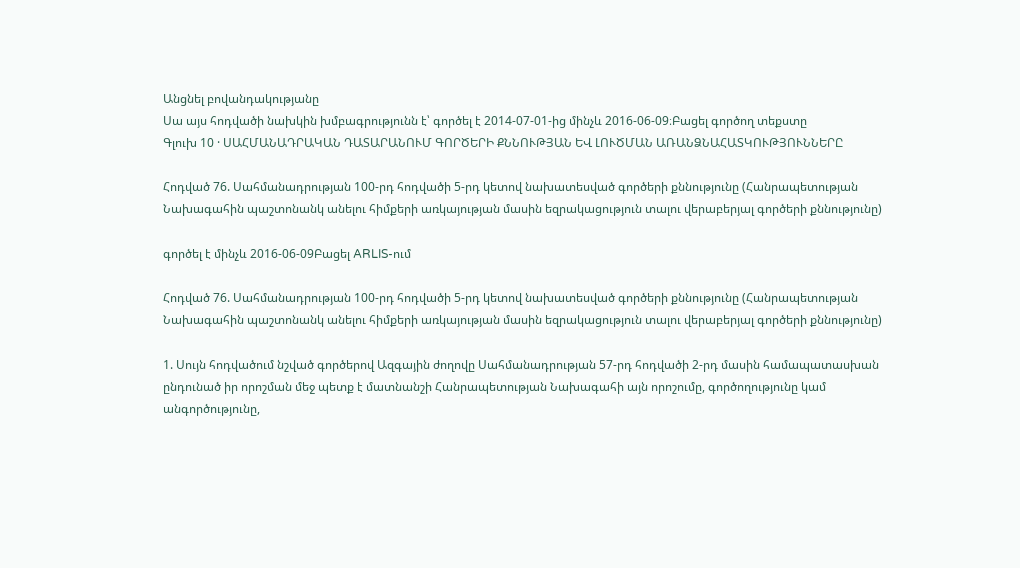Անցնել բովանդակությանը
Սա այս հոդվածի նախկին խմբագրությունն է՝ գործել է 2014-07-01-ից մինչև 2016-06-09։Բացել գործող տեքստը
Գլուխ 10 · ՍԱՀՄԱՆԱԴՐԱԿԱՆ ԴԱՏԱՐԱՆՈՒՄ ԳՈՐԾԵՐԻ ՔՆՆՈՒԹՅԱՆ ԵՎ ԼՈՒԾՄԱՆ ԱՌԱՆՁՆԱՀԱՏԿՈՒԹՅՈՒՆՆԵՐԸ

Հոդված 76. Սահմանադրության 100-րդ հոդվածի 5-րդ կետով նախատեսված գործերի քննությունը (Հանրապետության Նախագահին պաշտոնանկ անելու հիմքերի առկայության մասին եզրակացություն տալու վերաբերյալ գործերի քննությունը)

գործել է մինչև 2016-06-09Բացել ARLIS-ում

Հոդված 76. Սահմանադրության 100-րդ հոդվածի 5-րդ կետով նախատեսված գործերի քննությունը (Հանրապետության Նախագահին պաշտոնանկ անելու հիմքերի առկայության մասին եզրակացություն տալու վերաբերյալ գործերի քննությունը)

1. Սույն հոդվածում նշված գործերով Ազգային ժողովը Սահմանադրության 57-րդ հոդվածի 2-րդ մասին համապատասխան ընդունած իր որոշման մեջ պետք է մատնանշի Հանրապետության Նախագահի այն որոշումը, գործողությունը կամ անգործությունը,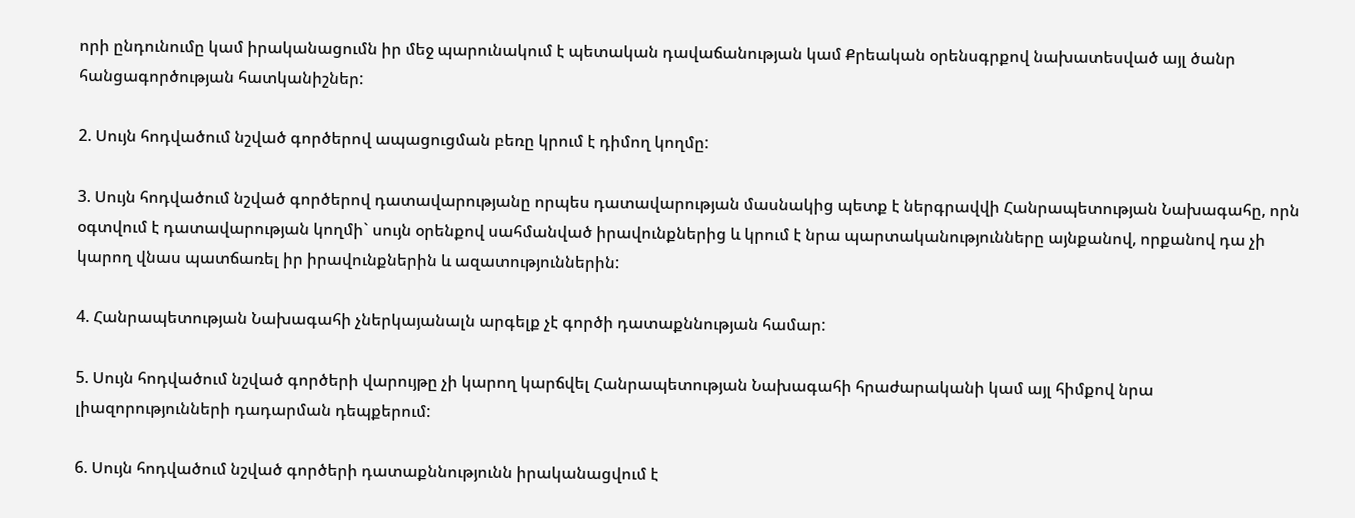որի ընդունումը կամ իրականացումն իր մեջ պարունակում է պետական դավաճանության կամ Քրեական օրենսգրքով նախատեսված այլ ծանր հանցագործության հատկանիշներ:

2. Սույն հոդվածում նշված գործերով ապացուցման բեռը կրում է դիմող կողմը:

3. Սույն հոդվածում նշված գործերով դատավարությանը որպես դատավարության մասնակից պետք է ներգրավվի Հանրապետության Նախագահը, որն օգտվում է դատավարության կողմի` սույն օրենքով սահմանված իրավունքներից և կրում է նրա պարտականությունները այնքանով, որքանով դա չի կարող վնաս պատճառել իր իրավունքներին և ազատություններին:

4. Հանրապետության Նախագահի չներկայանալն արգելք չէ գործի դատաքննության համար:

5. Սույն հոդվածում նշված գործերի վարույթը չի կարող կարճվել Հանրապետության Նախագահի հրաժարականի կամ այլ հիմքով նրա լիազորությունների դադարման դեպքերում:

6. Սույն հոդվածում նշված գործերի դատաքննությունն իրականացվում է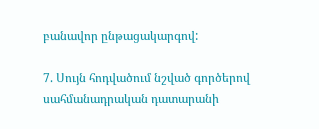բանավոր ընթացակարգով:

7. Սույն հոդվածում նշված գործերով սահմանադրական դատարանի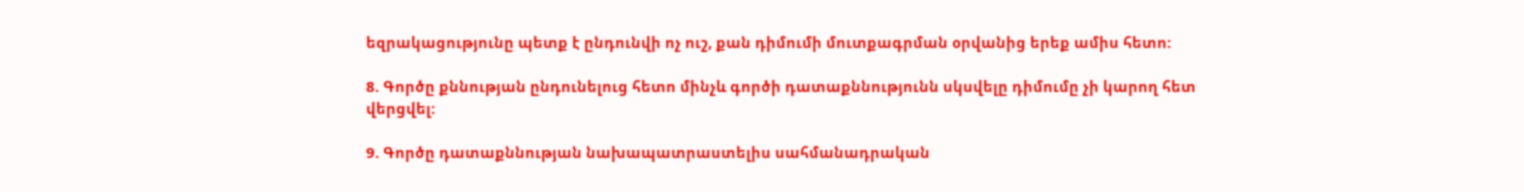եզրակացությունը պետք է ընդունվի ոչ ուշ, քան դիմումի մուտքագրման օրվանից երեք ամիս հետո:

8. Գործը քննության ընդունելուց հետո մինչև գործի դատաքննությունն սկսվելը դիմումը չի կարող հետ վերցվել:

9. Գործը դատաքննության նախապատրաստելիս սահմանադրական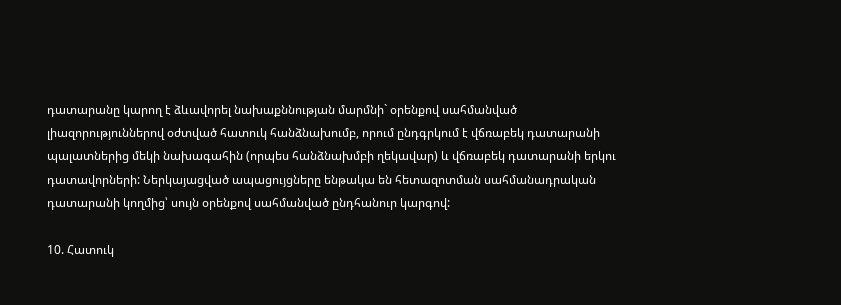դատարանը կարող է ձևավորել նախաքննության մարմնի` օրենքով սահմանված լիազորություններով օժտված հատուկ հանձնախումբ, որում ընդգրկում է վճռաբեկ դատարանի պալատներից մեկի նախագահին (որպես հանձնախմբի ղեկավար) և վճռաբեկ դատարանի երկու դատավորների: Ներկայացված ապացույցները ենթակա են հետազոտման սահմանադրական դատարանի կողմից՝ սույն օրենքով սահմանված ընդհանուր կարգով:

10. Հատուկ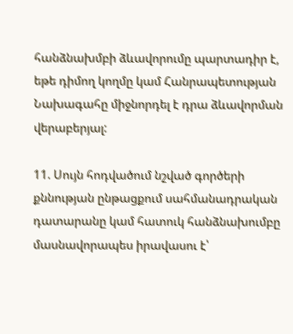հանձնախմբի ձևավորումը պարտադիր է, եթե դիմող կողմը կամ Հանրապետության Նախագահը միջնորդել է դրա ձևավորման վերաբերյալ:

11. Սույն հոդվածում նշված գործերի քննության ընթացքում սահմանադրական դատարանը կամ հատուկ հանձնախումբը մասնավորապես իրավասու է՝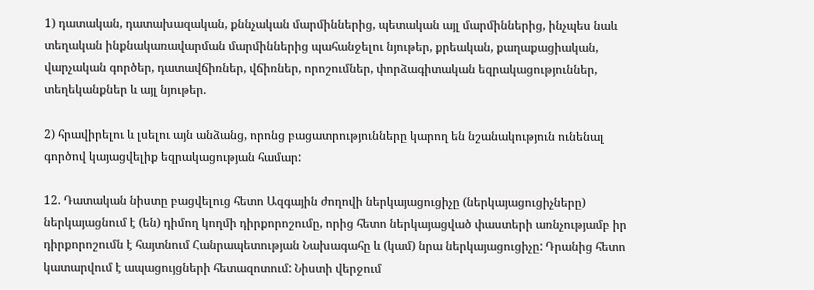1) դատական, դատախազական, քննչական մարմիններից, պետական այլ մարմիններից, ինչպես նաև տեղական ինքնակառավարման մարմիններից պահանջելու նյութեր, քրեական, քաղաքացիական, վարչական գործեր, դատավճիռներ, վճիռներ, որոշումներ, փորձագիտական եզրակացություններ, տեղեկանքներ և այլ նյութեր.

2) հրավիրելու և լսելու այն անձանց, որոնց բացատրությունները կարող են նշանակություն ունենալ գործով կայացվելիք եզրակացության համար:

12. Դատական նիստը բացվելուց հետո Ազգային ժողովի ներկայացուցիչը (ներկայացուցիչները) ներկայացնում է (են) դիմող կողմի դիրքորոշումը, որից հետո ներկայացված փաստերի առնչությամբ իր դիրքորոշումն է հայտնում Հանրապետության Նախագահը և (կամ) նրա ներկայացուցիչը: Դրանից հետո կատարվում է ապացույցների հետազոտում: Նիստի վերջում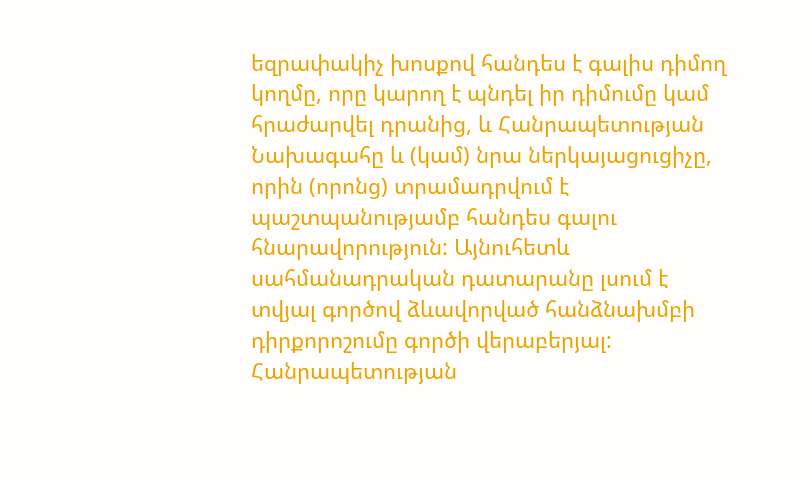եզրափակիչ խոսքով հանդես է գալիս դիմող կողմը, որը կարող է պնդել իր դիմումը կամ հրաժարվել դրանից, և Հանրապետության Նախագահը և (կամ) նրա ներկայացուցիչը, որին (որոնց) տրամադրվում է պաշտպանությամբ հանդես գալու հնարավորություն: Այնուհետև սահմանադրական դատարանը լսում է տվյալ գործով ձևավորված հանձնախմբի դիրքորոշումը գործի վերաբերյալ: Հանրապետության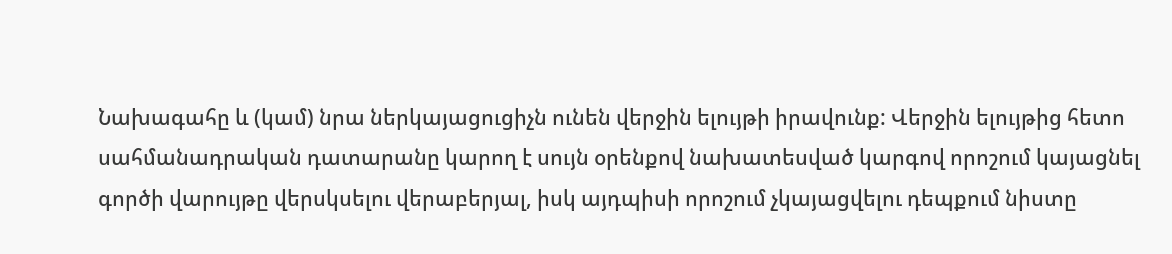Նախագահը և (կամ) նրա ներկայացուցիչն ունեն վերջին ելույթի իրավունք: Վերջին ելույթից հետո սահմանադրական դատարանը կարող է սույն օրենքով նախատեսված կարգով որոշում կայացնել գործի վարույթը վերսկսելու վերաբերյալ, իսկ այդպիսի որոշում չկայացվելու դեպքում նիստը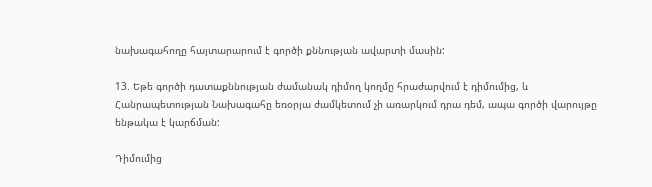նախագահողը հայտարարում է գործի քննության ավարտի մասին:

13. Եթե գործի դատաքննության ժամանակ դիմող կողմը հրաժարվում է դիմումից, և Հանրապետության Նախագահը եռօրյա ժամկետում չի առարկում դրա դեմ, ապա գործի վարույթը ենթակա է կարճման:

Դիմումից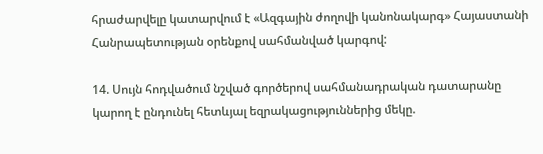հրաժարվելը կատարվում է «Ազգային ժողովի կանոնակարգ» Հայաստանի Հանրապետության օրենքով սահմանված կարգով:

14. Սույն հոդվածում նշված գործերով սահմանադրական դատարանը կարող է ընդունել հետևյալ եզրակացություններից մեկը.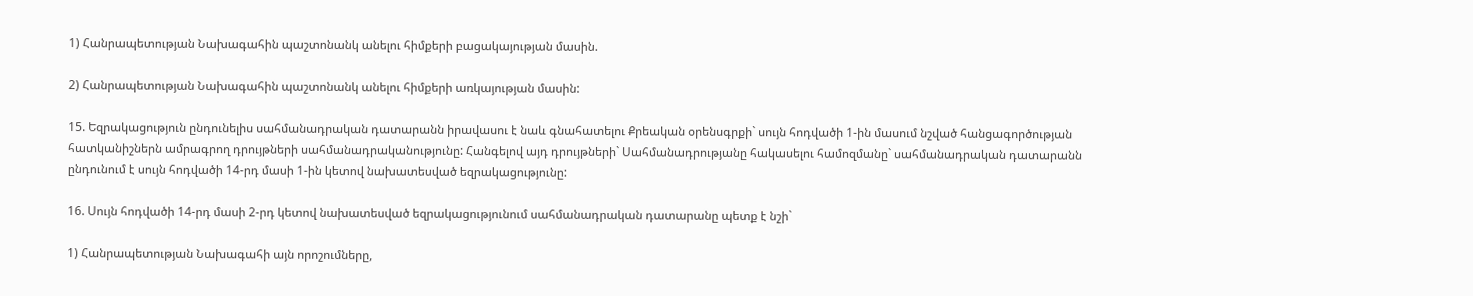1) Հանրապետության Նախագահին պաշտոնանկ անելու հիմքերի բացակայության մասին.

2) Հանրապետության Նախագահին պաշտոնանկ անելու հիմքերի առկայության մասին:

15. Եզրակացություն ընդունելիս սահմանադրական դատարանն իրավասու է նաև գնահատելու Քրեական օրենսգրքի` սույն հոդվածի 1-ին մասում նշված հանցագործության հատկանիշներն ամրագրող դրույթների սահմանադրականությունը: Հանգելով այդ դրույթների` Սահմանադրությանը հակասելու համոզմանը` սահմանադրական դատարանն ընդունում է սույն հոդվածի 14-րդ մասի 1-ին կետով նախատեսված եզրակացությունը:

16. Սույն հոդվածի 14-րդ մասի 2-րդ կետով նախատեսված եզրակացությունում սահմանադրական դատարանը պետք է նշի`

1) Հանրապետության Նախագահի այն որոշումները,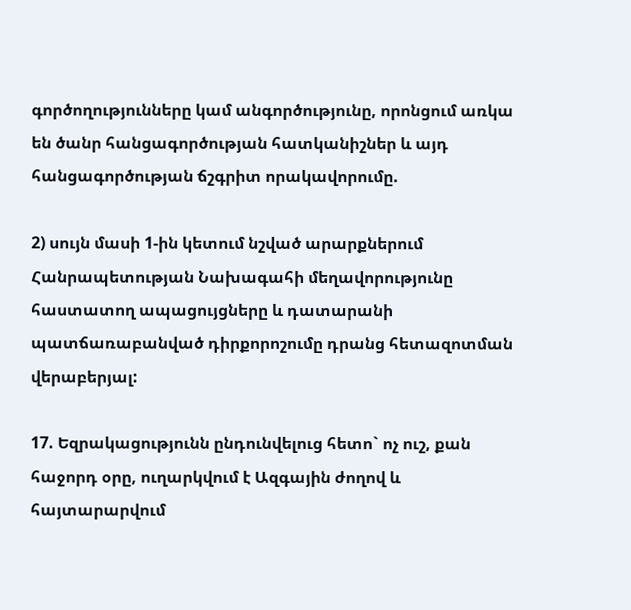գործողությունները կամ անգործությունը, որոնցում առկա են ծանր հանցագործության հատկանիշներ և այդ հանցագործության ճշգրիտ որակավորումը.

2) սույն մասի 1-ին կետում նշված արարքներում Հանրապետության Նախագահի մեղավորությունը հաստատող ապացույցները և դատարանի պատճառաբանված դիրքորոշումը դրանց հետազոտման վերաբերյալ:

17. Եզրակացությունն ընդունվելուց հետո` ոչ ուշ, քան հաջորդ օրը, ուղարկվում է Ազգային ժողով և հայտարարվում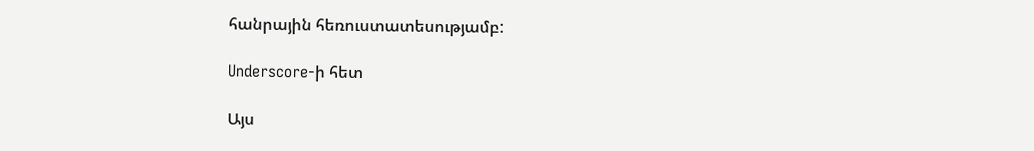հանրային հեռուստատեսությամբ:

Underscore-ի հետ

Այս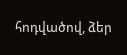հոդվածով, ձեր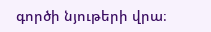գործի նյութերի վրա։